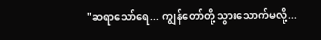"ဆရာသော်ရေ... ကျွန်တော်တို့ သွားသောက်မလို့...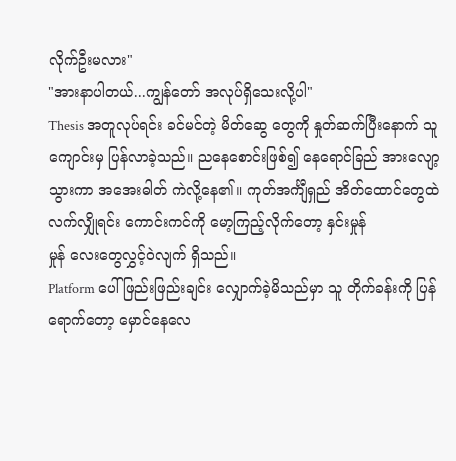လိုက်ဦးမလား"
"အားနာပါတယ်...ကျွန်တော် အလုပ်ရှိသေးလို့ပါ"
Thesis အတူလုပ်ရင်း ခင်မင်တဲ့ မိတ်ဆွေ တွေကို နှုတ်ဆက်ပြီးနောက် သူ ကျောင်းမှ ပြန်လာခဲ့သည်။ ညနေစောင်းဖြစ်၍ နေရောင်ခြည် အားလျော့သွားကာ အအေးဓါတ် ကဲလို့နေ၏။ ကုတ်အင်္ကျီရှည် အိတ်ထောင်တွေထဲ လက်လျှိုရင်း ကောင်းကင်ကို မော့ကြည့်လိုက်တော့ နှင်းမှုန်
မှုန် လေးတွေလွှင့်ဝဲလျက် ရှိသည်။
Platform ပေါ် ဖြည်းဖြည်းချင်း လျှောက်ခဲ့မိသည်မှာ သူ တိုက်ခန်းကို ပြန်ရောက်တော့ မှောင်နေလေ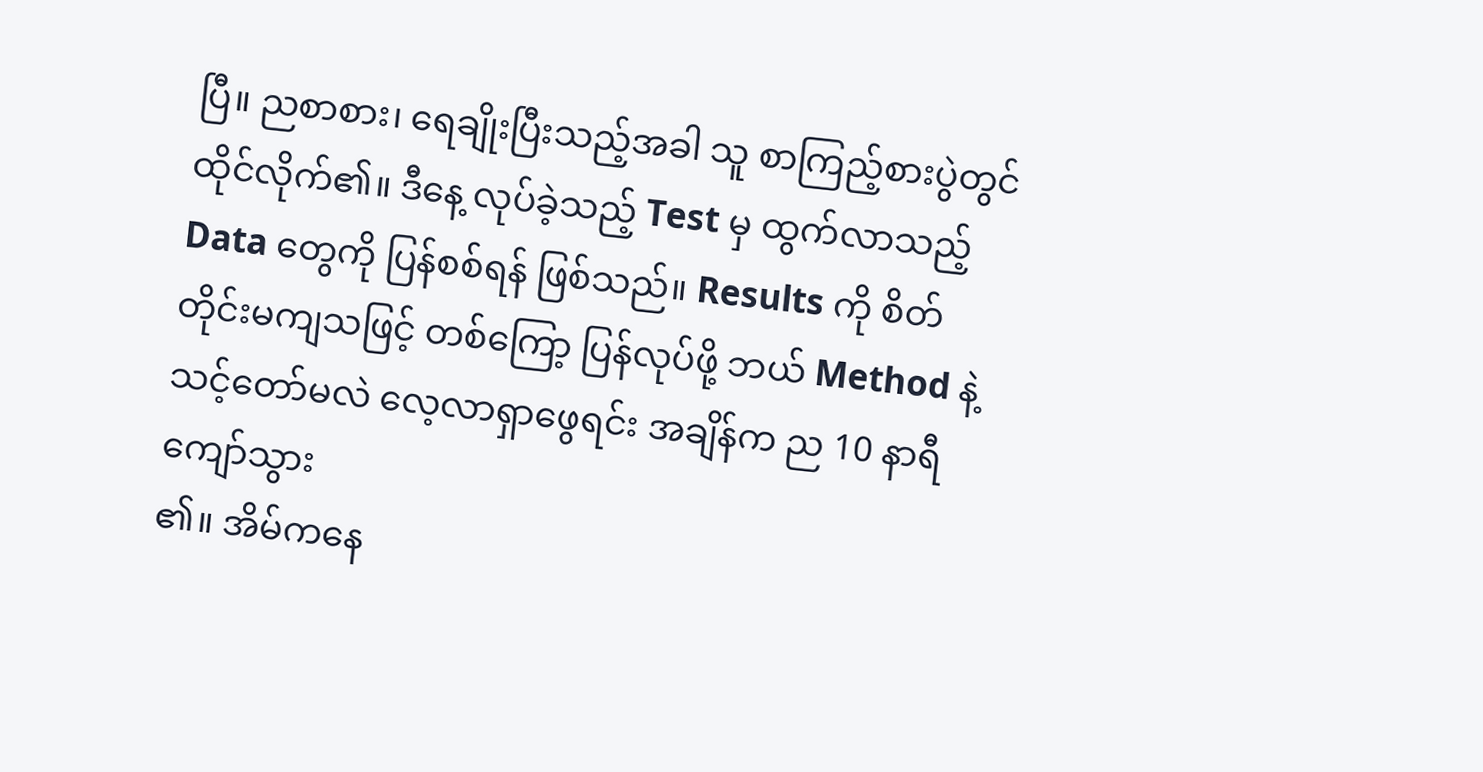ပြီ။ ညစာစား၊ ရေချိုးပြီးသည့်အခါ သူ စာကြည့်စားပွဲတွင် ထိုင်လိုက်၏။ ဒီနေ့ လုပ်ခဲ့သည့် Test မှ ထွက်လာသည့် Data တွေကို ပြန်စစ်ရန် ဖြစ်သည်။ Results ကို စိတ်တိုင်းမကျသဖြင့် တစ်ကြော့ ပြန်လုပ်ဖို့ ဘယ် Method နဲ့ သင့်တော်မလဲ လေ့လာရှာဖွေရင်း အချိန်က ည 10 နာရီကျော်သွား
၏။ အိမ်ကနေ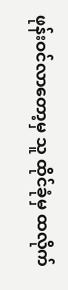ဖုန်းဝင်လာတော့မှ သူ ထိုင်ခုံမှ ထလိုက်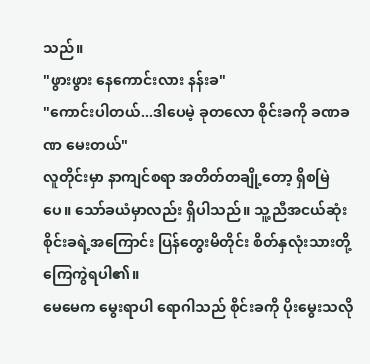သည်။
"ဖွားဖွား နေကောင်းလား နန်းခ"
"ကောင်းပါတယ်...ဒါပေမဲ့ ခုတလော စိုင်းခကို ခဏခဏ မေးတယ်"
လူတိုင်းမှာ နာကျင်စရာ အတိတ်တချို့တော့ ရှိစမြဲပေ။ သော်ခယံမှာလည်း ရှိပါသည်။ သူ့ညီအငယ်ဆုံး စိုင်းခရဲ့အကြောင်း ပြန်တွေးမိတိုင်း စိတ်နှလုံးသားတို့ ကြေကွဲရပါ၏။
မေမေက မွေးရာပါ ရောဂါသည် စိုင်းခကို ပိုးမွေးသလို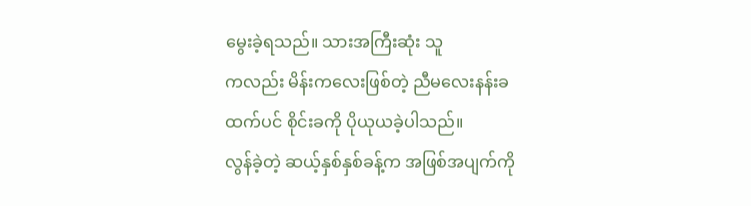မွေးခဲ့ရသည်။ သားအကြီးဆုံး သူ
ကလည်း မိန်းကလေးဖြစ်တဲ့ ညီမလေးနန်းခ
ထက်ပင် စိုင်းခကို ပိုယုယခဲ့ပါသည်။
လွန်ခဲ့တဲ့ ဆယ့်နှစ်နှစ်ခန့်က အဖြစ်အပျက်ကို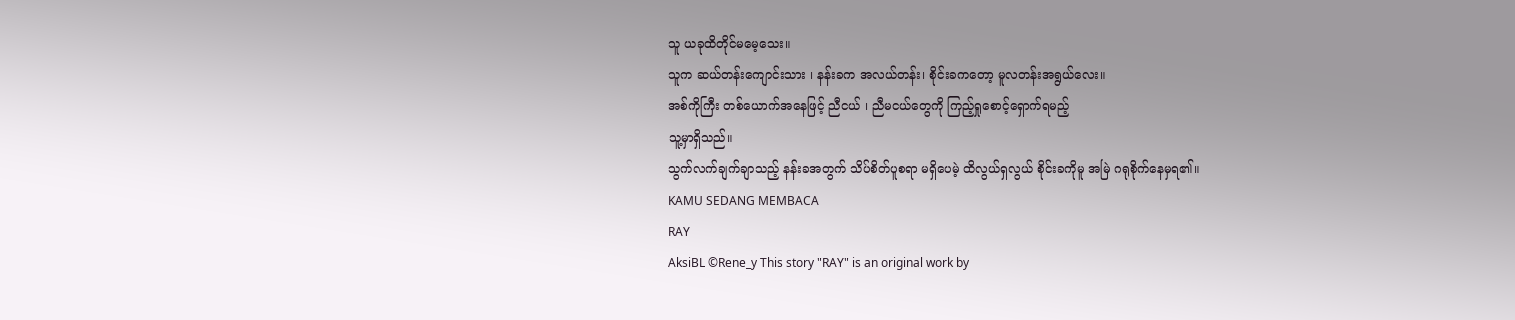သူ ယခုထိတိုင်မမေ့သေး။
သူက ဆယ်တန်းကျောင်းသား ၊ နန်းခက အလယ်တန်း၊ စိုင်းခကတော့ မူလတန်းအရွယ်လေး။
အစ်ကိုကြီး တစ်ယောက်အနေဖြင့် ညီငယ် ၊ ညီမငယ်တွေကို ကြည့်ရှုစောင့်ရှောက်ရမည့်
သူ့မှာရှိသည်။
သွက်လက်ချက်ချာသည့် နန်းခအတွက် သိပ်စိတ်ပူစရာ မရှိပေမဲ့ ထိလွယ်ရှလွယ် စိုင်းခကိုမူ အမြဲ ဂရုစိုက်နေမှရ၏။
KAMU SEDANG MEMBACA
RAY
AksiBL ©Rene_y This story "RAY" is an original work by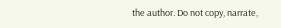the author. Do not copy, narrate,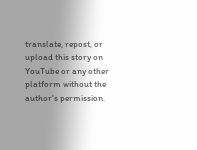translate, repost, or upload this story on YouTube or any other platform without the author's permission.